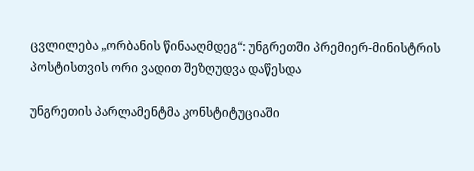ცვლილება „ორბანის წინააღმდეგ“: უნგრეთში პრემიერ-მინისტრის პოსტისთვის ორი ვადით შეზღუდვა დაწესდა

უნგრეთის პარლამენტმა კონსტიტუციაში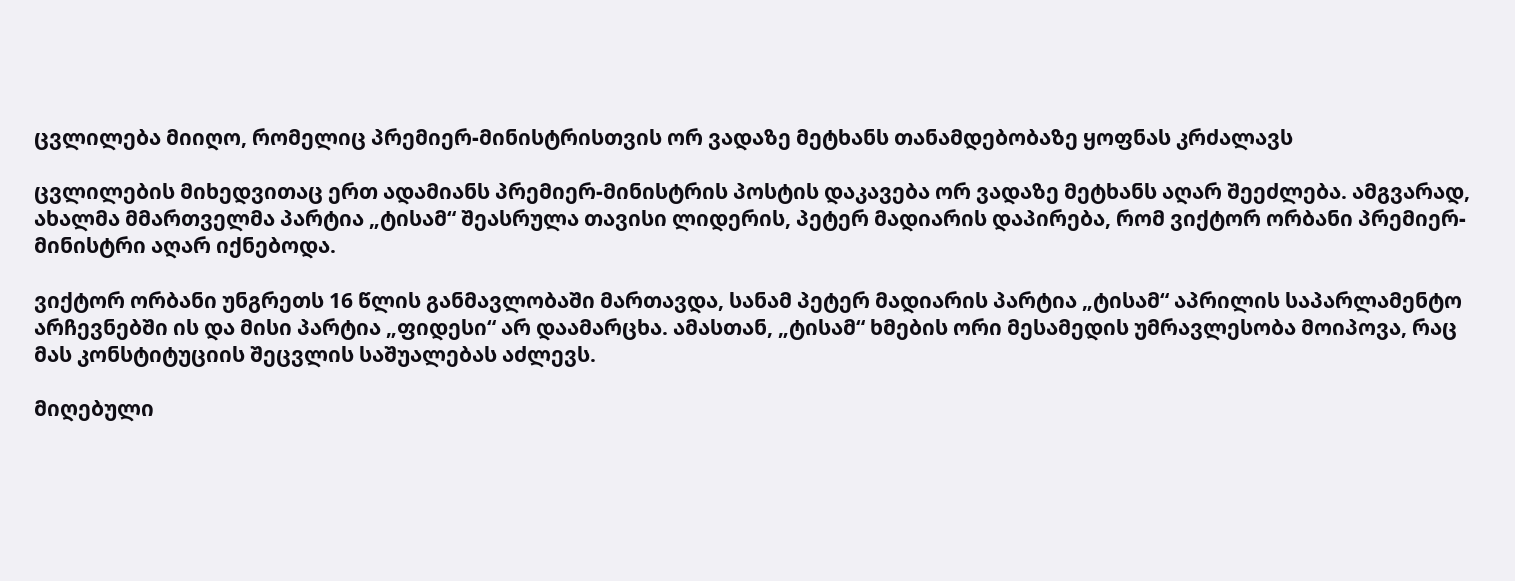ცვლილება მიიღო, რომელიც პრემიერ-მინისტრისთვის ორ ვადაზე მეტხანს თანამდებობაზე ყოფნას კრძალავს

ცვლილების მიხედვითაც ერთ ადამიანს პრემიერ-მინისტრის პოსტის დაკავება ორ ვადაზე მეტხანს აღარ შეეძლება. ამგვარად, ახალმა მმართველმა პარტია „ტისამ“ შეასრულა თავისი ლიდერის, პეტერ მადიარის დაპირება, რომ ვიქტორ ორბანი პრემიერ-მინისტრი აღარ იქნებოდა.

ვიქტორ ორბანი უნგრეთს 16 წლის განმავლობაში მართავდა, სანამ პეტერ მადიარის პარტია „ტისამ“ აპრილის საპარლამენტო არჩევნებში ის და მისი პარტია „ფიდესი“ არ დაამარცხა. ამასთან, „ტისამ“ ხმების ორი მესამედის უმრავლესობა მოიპოვა, რაც მას კონსტიტუციის შეცვლის საშუალებას აძლევს.

მიღებული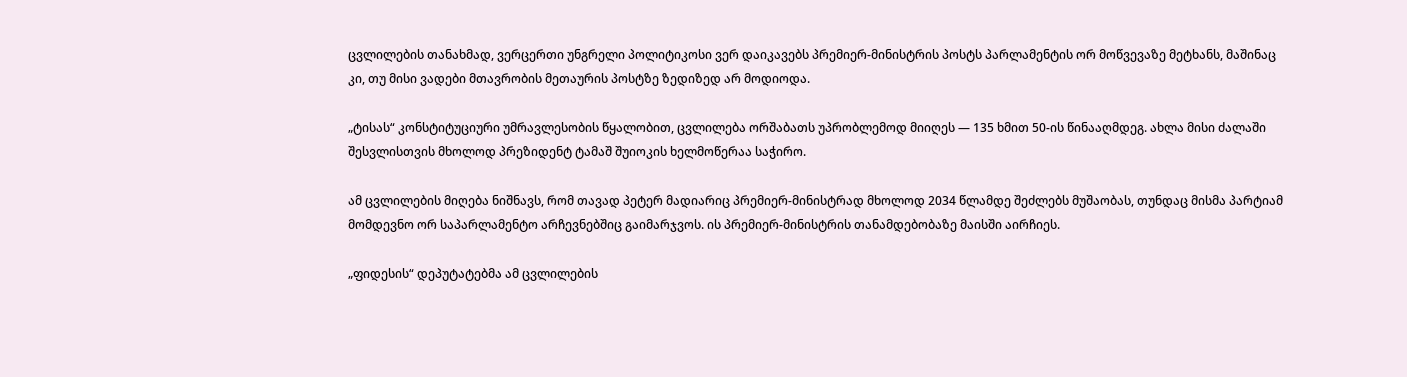ცვლილების თანახმად, ვერცერთი უნგრელი პოლიტიკოსი ვერ დაიკავებს პრემიერ-მინისტრის პოსტს პარლამენტის ორ მოწვევაზე მეტხანს, მაშინაც კი, თუ მისი ვადები მთავრობის მეთაურის პოსტზე ზედიზედ არ მოდიოდა.

„ტისას“ კონსტიტუციური უმრავლესობის წყალობით, ცვლილება ორშაბათს უპრობლემოდ მიიღეს — 135 ხმით 50-ის წინააღმდეგ. ახლა მისი ძალაში შესვლისთვის მხოლოდ პრეზიდენტ ტამაშ შუიოკის ხელმოწერაა საჭირო.

ამ ცვლილების მიღება ნიშნავს, რომ თავად პეტერ მადიარიც პრემიერ-მინისტრად მხოლოდ 2034 წლამდე შეძლებს მუშაობას, თუნდაც მისმა პარტიამ მომდევნო ორ საპარლამენტო არჩევნებშიც გაიმარჯვოს. ის პრემიერ-მინისტრის თანამდებობაზე მაისში აირჩიეს.

„ფიდესის“ დეპუტატებმა ამ ცვლილების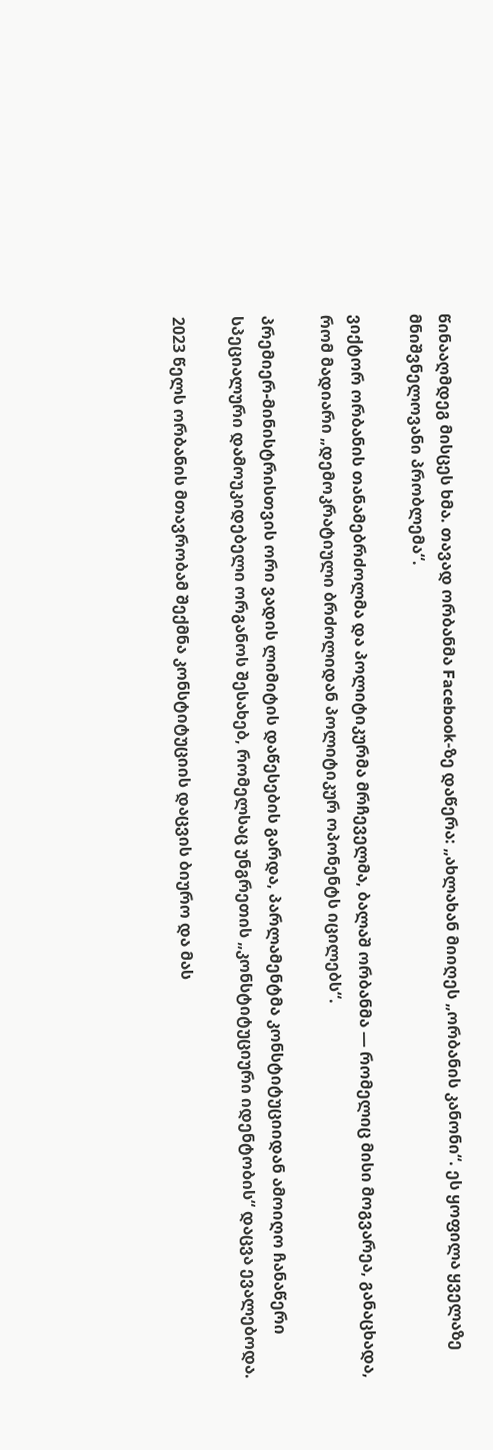წინააღმდეგ მისცეს ხმა. თავად ორბანმა Facebook-ზე დაწერა: „ახლახან მიიღეს „ორბანის კანონი“. ეს ყოფილა ყველაზე მნიშვნელოვანი პრობლემა“.

ვიქტორ ორბანის თანამებრძოლმა და პოლიტიკურმა მრჩეველმა, ბალაშ ორბანმა — რომელიც მისი მოგვარეა, განაცხადა, რომ მადიარი „დემოკრატიული ბრძოლიდან პოლიტიკურ ოპონენტს იცილებს“.

პრემიერ-მინისტრისთვის ორი ვადის ლიმიტის დაწესების გარდა, პარლამენტმა კონსტიტუციიდან ამოიღო ჩანაწერი სპეციალური დამოუკიდებელი ორგანოს შესახებ, რომელსაც უნგრეთის „კონსტიტუციური იდენტობის“ დაცვა ევალებოდა.

2023 წელს ორბანის მთავრობამ შექმნა კონსტიტუციის დაცვის ბიურო და მას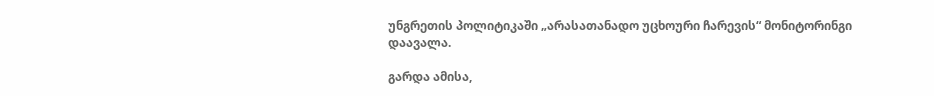უნგრეთის პოლიტიკაში „არასათანადო უცხოური ჩარევის“ მონიტორინგი დაავალა.

გარდა ამისა,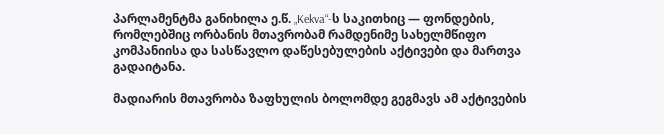პარლამენტმა განიხილა ე.წ. „Kekva“-ს საკითხიც — ფონდების, რომლებშიც ორბანის მთავრობამ რამდენიმე სახელმწიფო კომპანიისა და სასწავლო დაწესებულების აქტივები და მართვა გადაიტანა.

მადიარის მთავრობა ზაფხულის ბოლომდე გეგმავს ამ აქტივების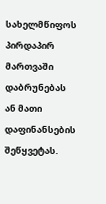სახელმწიფოს პირდაპირ მართვაში დაბრუნებას ან მათი დაფინანსების შეწყვეტას.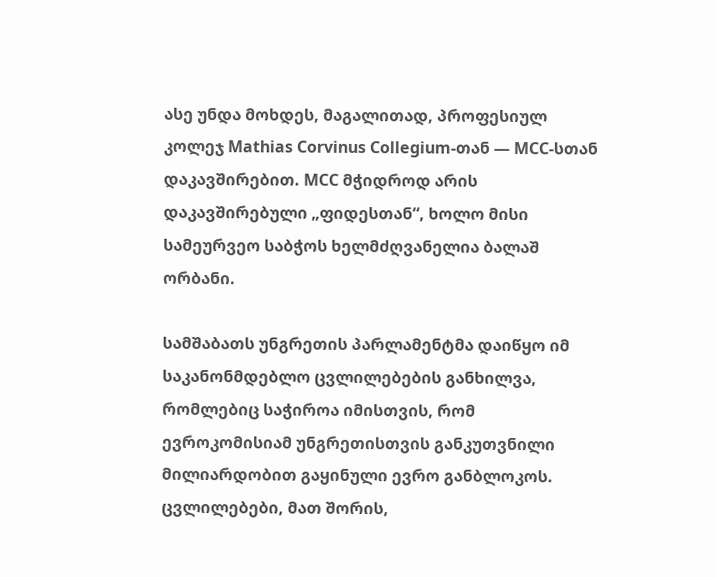ასე უნდა მოხდეს, მაგალითად, პროფესიულ კოლეჯ Mathias Corvinus Collegium-თან — MCC-სთან დაკავშირებით. MCC მჭიდროდ არის დაკავშირებული „ფიდესთან“, ხოლო მისი სამეურვეო საბჭოს ხელმძღვანელია ბალაშ ორბანი.

სამშაბათს უნგრეთის პარლამენტმა დაიწყო იმ საკანონმდებლო ცვლილებების განხილვა, რომლებიც საჭიროა იმისთვის, რომ ევროკომისიამ უნგრეთისთვის განკუთვნილი მილიარდობით გაყინული ევრო განბლოკოს. ცვლილებები, მათ შორის,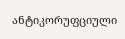ანტიკორუფციული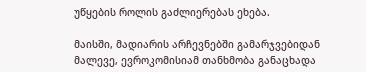უწყების როლის გაძლიერებას ეხება.

მაისში, მადიარის არჩევნებში გამარჯვებიდან მალევე, ევროკომისიამ თანხმობა განაცხადა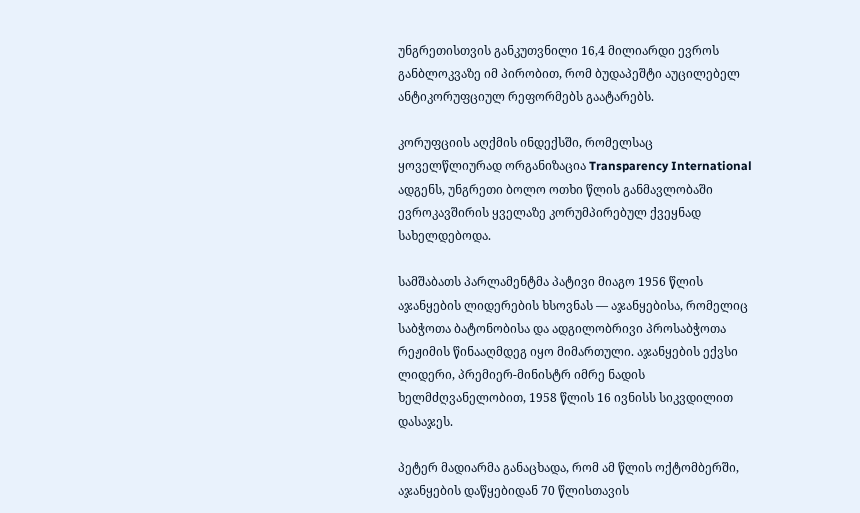უნგრეთისთვის განკუთვნილი 16,4 მილიარდი ევროს განბლოკვაზე იმ პირობით, რომ ბუდაპეშტი აუცილებელ ანტიკორუფციულ რეფორმებს გაატარებს.

კორუფციის აღქმის ინდექსში, რომელსაც ყოველწლიურად ორგანიზაცია Transparency International ადგენს, უნგრეთი ბოლო ოთხი წლის განმავლობაში ევროკავშირის ყველაზე კორუმპირებულ ქვეყნად სახელდებოდა.

სამშაბათს პარლამენტმა პატივი მიაგო 1956 წლის აჯანყების ლიდერების ხსოვნას — აჯანყებისა, რომელიც საბჭოთა ბატონობისა და ადგილობრივი პროსაბჭოთა რეჟიმის წინააღმდეგ იყო მიმართული. აჯანყების ექვსი ლიდერი, პრემიერ-მინისტრ იმრე ნადის ხელმძღვანელობით, 1958 წლის 16 ივნისს სიკვდილით დასაჯეს.

პეტერ მადიარმა განაცხადა, რომ ამ წლის ოქტომბერში, აჯანყების დაწყებიდან 70 წლისთავის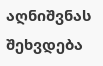აღნიშვნას შეხვდება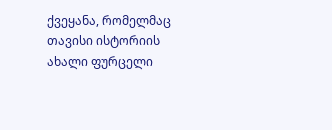ქვეყანა, რომელმაც თავისი ისტორიის ახალი ფურცელი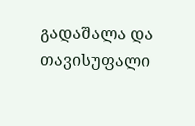გადაშალა და თავისუფალი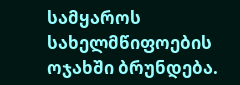სამყაროს სახელმწიფოების ოჯახში ბრუნდება.